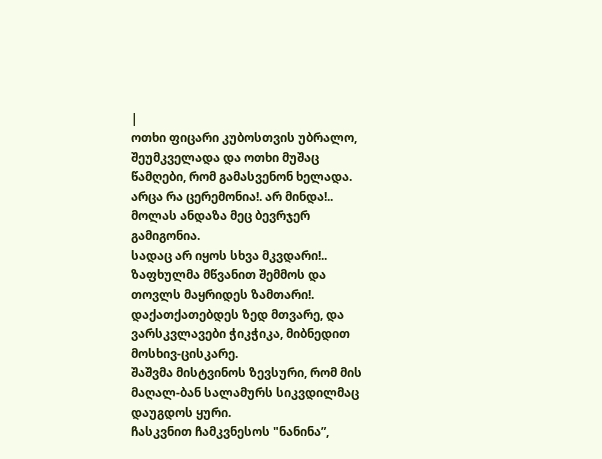|
ოთხი ფიცარი კუბოსთვის უბრალო, შეუმკველადა და ოთხი მუშაც წამღები, რომ გამასვენონ ხელადა.
არცა რა ცერემონია!. არ მინდა!.. მოლას ანდაზა მეც ბევრჯერ გამიგონია.
სადაც არ იყოს სხვა მკვდარი!.. ზაფხულმა მწვანით შემმოს და თოვლს მაყრიდეს ზამთარი!.
დაქათქათებდეს ზედ მთვარე, და ვარსკვლავები ჭიკჭიკა, მიბნედით მოსხივ-ცისკარე.
შაშვმა მისტვინოს ზევსური, რომ მის მაღალ-ბან სალამურს სიკვდილმაც დაუგდოს ყური.
ჩასკვნით ჩამკვნესოს "ნანინა”,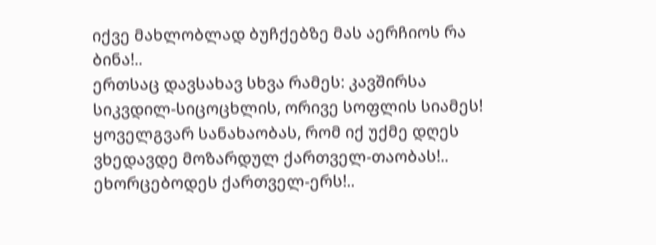იქვე მახლობლად ბუჩქებზე მას აერჩიოს რა ბინა!..
ერთსაც დავსახავ სხვა რამეს: კავშირსა სიკვდილ-სიცოცხლის, ორივე სოფლის სიამეს!
ყოველგვარ სანახაობას, რომ იქ უქმე დღეს ვხედავდე მოზარდულ ქართველ-თაობას!..
ეხორცებოდეს ქართველ-ერს!..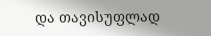და თავისუფლად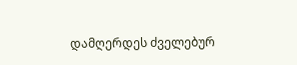დამღერდეს ძველებურ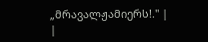„მრავალჟამიერს!." |
|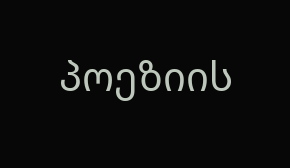პოეზიის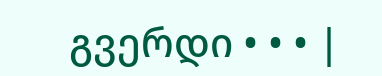გვერდი • • • |